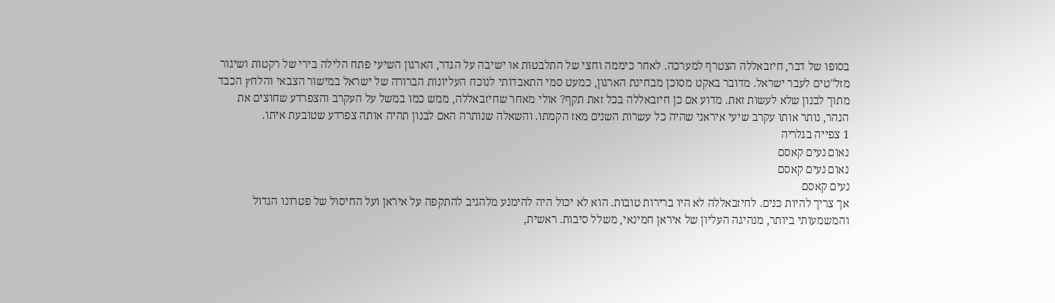בסופו של דבר, חיזבאללה הצטרף למערכה. לאחר כיממה וחצי של התלבטות או ישיבה על הגדר, הארגון השיעי פתח הלילה בירי של רקטות ושיגור מזל"טים לעבר ישראל. מדובר באקט מסוכן מבחינת הארגון, כמעט סמי התאבדותי לנוכח העליונות הברורה של ישראל במישור הצבאי והלחץ הכבד מתוך לבנון שלא לעשות זאת. מדוע אם כן חיזבאללה בכל זאת תקף? אולי מאחר שחיזבאללה, ממש כמו במשל על העקרב והצפרדע שחוצים את הנהר, נותר אותו עקרב שיעי איראני שהיה כל עשרות השנים מאז הקמתו. והשאלה שנותרה האם לבנון תהיה אותה צפרדע שטובעת איתו.
1 צפייה בגלריה
נאום נעים קאסם
נאום נעים קאסם
נעים קאסם
אך צריך להיות כנים. לחיזבאללה לא היו ברירות טובות. הוא לא יכול היה להימנע מלהגיב להתקפה על איראן ועל החיסול של פטרונו הגדול והמשמעותי ביותר, מנהיגה העליון של איראן חמינאי, משלל סיבות. ראשית,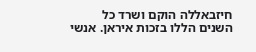חיזבאללה הוקם ושרד כל השנים הללו בזכות איראן. אנשי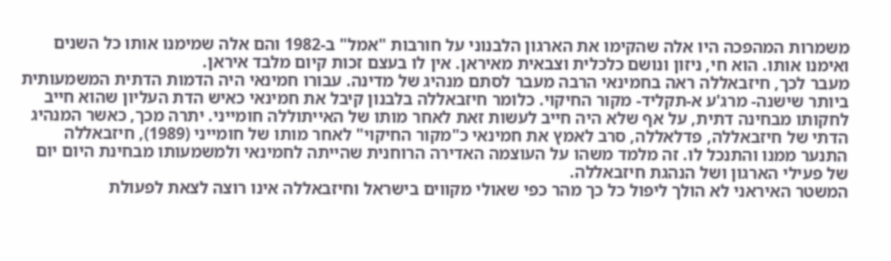משמרות המהפכה היו אלה שהקימו את הארגון הלבנוני על חורבות "אמל" ב-1982 והם אלה שמימנו אותו כל השנים ואימנו אותו. הוא חי, ניזון ונושם כלכלית וצבאית מאיראן. אין לו בעצם זכות קיום מלבד איראן.
מעבר לכך, חיזבאללה ראה בחמינאי הרבה מעבר לסתם מנהיג של מדינה. עבורו חמינאי היה הדמות הדתית המשמעותית ביותר שישנה- מרג'ע א-תקליד- מקור החיקוי. כלומר חיזבאללה בלבנון קיבל את חמינאי כאיש הדת העליון שהוא חייב לחקותו מבחינה דתית, על אף שלא היה חייב לעשות זאת לאחר מותו של האייתוללה חומייני. יתרה מכך, כאשר המנהיג הדתי של חיזבאללה, פדלאללה, סרב לאמץ את חמינאי כ"מקור החיקוי" לאחר מותו של חומייני (1989), חיזבאללה התנער ממנו והתנכל לו. זה מלמד משהו על העוצמה האדירה הרוחנית שהייתה לחמינאי ולמשמעותו מבחינת היום יום של פעילי הארגון ושל הנהגת חיזבאללה.
המשטר האיראני לא הולך ליפול כל כך מהר כפי שאולי מקווים בישראל וחיזבאללה אינו רוצה לצאת לפעולת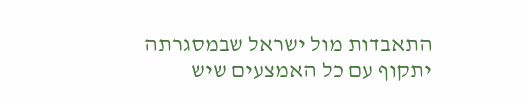התאבדות מול ישראל שבמסגרתה יתקוף עם כל האמצעים שיש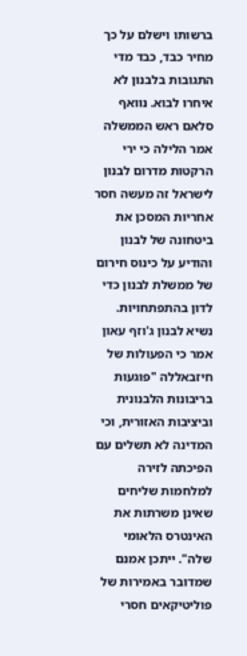ברשותו וישלם על כך מחיר כבד, כבד מדי
התגובות בלבנון לא איחרו לבוא. נוואף סלאם ראש הממשלה אמר הלילה כי ירי הרקטות מדרום לבנון לישראל זה מעשה חסר אחריות המסכן את ביטחונה של לבנון והודיע על כינוס חירום של ממשלת לבנון כדי לדון בהתפתחויות. נשיא לבנון ג'וזף עאון אמר כי הפעולות של חיזבאללה "פוגעות בריבונות הלבנונית וביציבות האזורית, וכי המדינה לא תשלים עם הפיכתה לזירה למלחמות שליחים שאינן משרתות את האינטרס הלאומי שלה". ייתכן אמנם שמדובר באמירות של פוליטיקאים חסרי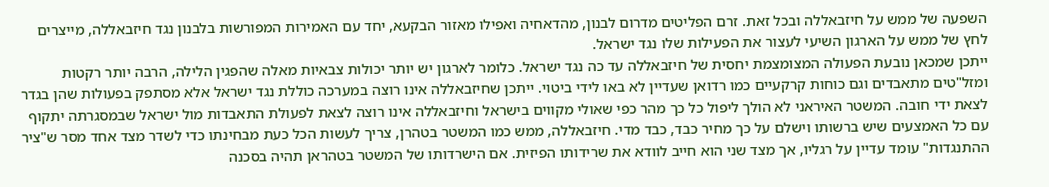השפעה של ממש על חיזבאללה ובכל זאת. זרם הפליטים מדרום לבנון, מהדאחיה ואפילו מאזור הבקעא, יחד עם האמירות המפורשות בלבנון נגד חיזבאללה, מייצרים לחץ של ממש על הארגון השיעי לעצור את הפעילות שלו נגד ישראל.
ייתכן שמכאן נובעת הפעולה המצומצמת יחסית של חיזבאללה עד כה נגד ישראל. כלומר לארגון יש יותר יכולות צבאיות מאלה שהפגין הלילה, הרבה יותר רקטות ומזל"טים מתאבדים וגם כוחות קרקעיים כמו רדואן שעדיין לא באו לידי ביטוי. ייתכן שחיזבאללה אינו רוצה במערכה כוללת נגד ישראל אלא מסתפק בפעולות שהן בגדר לצאת ידי חובה. המשטר האיראני לא הולך ליפול כל כך מהר כפי שאולי מקווים בישראל וחיזבאללה אינו רוצה לצאת לפעולת התאבדות מול ישראל שבמסגרתה יתקוף עם כל האמצעים שיש ברשותו וישלם על כך מחיר כבד, כבד מדי. חיזבאללה, ממש כמו המשטר בטהרן, צריך לעשות הכל כעת מבחינתו כדי לשדר מצד אחד מסר ש"ציר ההתנגדות" עומד עדיין על רגליו, אך מצד שני הוא חייב לוודא את שרידותו הפיזית. אם הישרדותו של המשטר בטהראן תהיה בסכנה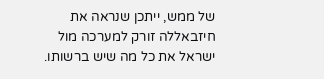של ממש, ייתכן שנראה את חיזבאללה זורק למערכה מול ישראל את כל מה שיש ברשותו.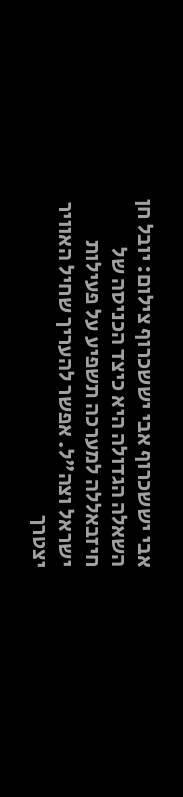אבי יששכרוף אבי יששכרוף צילום: יובל חן
השאלה הגדולה היא כיצד הכניסה של חיזבאללה למערכה תשפיע על פעילות ישראל וצה"ל. אפשר להעריך שחיל האוויר יצטרך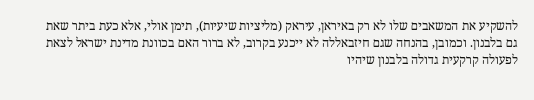להשקיע את המשאבים שלו לא רק באיראן, עיראק (מליציות שיעיות), תימן אולי, אלא כעת ביתר שאת גם בלבנון. וכמובן, בהנחה שגם חיזבאללה לא ייכנע בקרוב, לא ברור האם בכוונת מדינת ישראל לצאת לפעולה קרקעית גדולה בלבנון שיהיו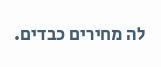לה מחירים כבדים.